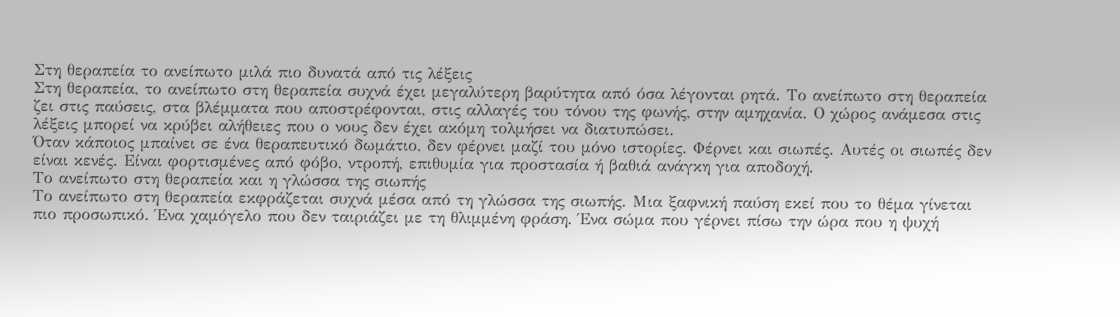Στη θεραπεία το ανείπωτο μιλά πιο δυνατά από τις λέξεις
Στη θεραπεία, το ανείπωτο στη θεραπεία συχνά έχει μεγαλύτερη βαρύτητα από όσα λέγονται ρητά. Το ανείπωτο στη θεραπεία ζει στις παύσεις, στα βλέμματα που αποστρέφονται, στις αλλαγές του τόνου της φωνής, στην αμηχανία. Ο χώρος ανάμεσα στις λέξεις μπορεί να κρύβει αλήθειες που ο νους δεν έχει ακόμη τολμήσει να διατυπώσει.
Όταν κάποιος μπαίνει σε ένα θεραπευτικό δωμάτιο, δεν φέρνει μαζί του μόνο ιστορίες. Φέρνει και σιωπές. Αυτές οι σιωπές δεν είναι κενές. Είναι φορτισμένες από φόβο, ντροπή, επιθυμία για προστασία ή βαθιά ανάγκη για αποδοχή.
Το ανείπωτο στη θεραπεία και η γλώσσα της σιωπής
Το ανείπωτο στη θεραπεία εκφράζεται συχνά μέσα από τη γλώσσα της σιωπής. Μια ξαφνική παύση εκεί που το θέμα γίνεται πιο προσωπικό. Ένα χαμόγελο που δεν ταιριάζει με τη θλιμμένη φράση. Ένα σώμα που γέρνει πίσω την ώρα που η ψυχή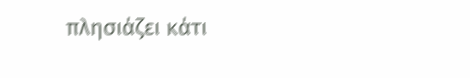πλησιάζει κάτι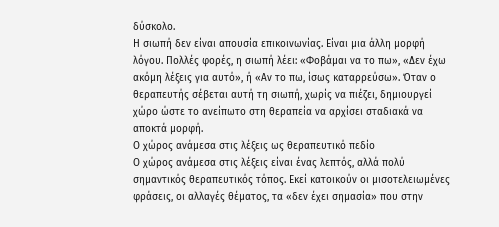δύσκολο.
Η σιωπή δεν είναι απουσία επικοινωνίας. Είναι μια άλλη μορφή λόγου. Πολλές φορές, η σιωπή λέει: «Φοβάμαι να το πω», «Δεν έχω ακόμη λέξεις για αυτό», ή «Αν το πω, ίσως καταρρεύσω». Όταν ο θεραπευτής σέβεται αυτή τη σιωπή, χωρίς να πιέζει, δημιουργεί χώρο ώστε το ανείπωτο στη θεραπεία να αρχίσει σταδιακά να αποκτά μορφή.
Ο χώρος ανάμεσα στις λέξεις ως θεραπευτικό πεδίο
Ο χώρος ανάμεσα στις λέξεις είναι ένας λεπτός, αλλά πολύ σημαντικός θεραπευτικός τόπος. Εκεί κατοικούν οι μισοτελειωμένες φράσεις, οι αλλαγές θέματος, τα «δεν έχει σημασία» που στην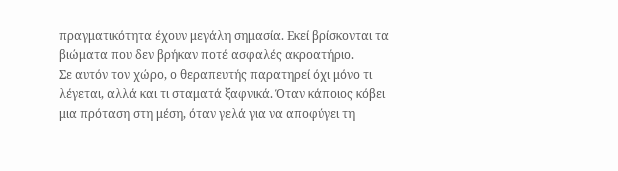πραγματικότητα έχουν μεγάλη σημασία. Εκεί βρίσκονται τα βιώματα που δεν βρήκαν ποτέ ασφαλές ακροατήριο.
Σε αυτόν τον χώρο, ο θεραπευτής παρατηρεί όχι μόνο τι λέγεται, αλλά και τι σταματά ξαφνικά. Όταν κάποιος κόβει μια πρόταση στη μέση, όταν γελά για να αποφύγει τη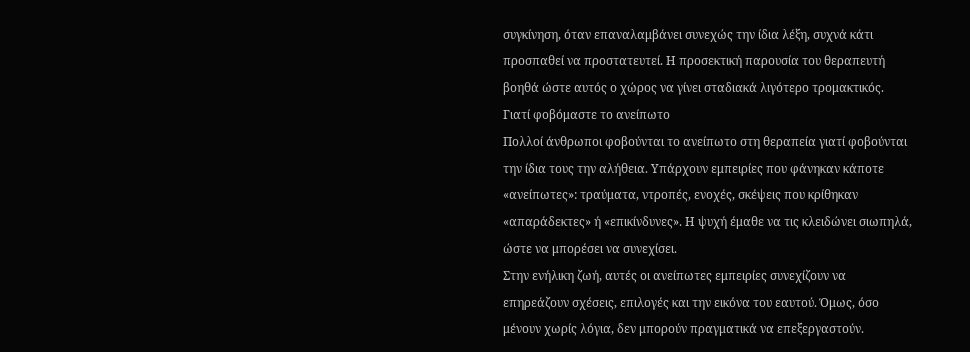συγκίνηση, όταν επαναλαμβάνει συνεχώς την ίδια λέξη, συχνά κάτι προσπαθεί να προστατευτεί. Η προσεκτική παρουσία του θεραπευτή βοηθά ώστε αυτός ο χώρος να γίνει σταδιακά λιγότερο τρομακτικός.
Γιατί φοβόμαστε το ανείπωτο
Πολλοί άνθρωποι φοβούνται το ανείπωτο στη θεραπεία γιατί φοβούνται την ίδια τους την αλήθεια. Υπάρχουν εμπειρίες που φάνηκαν κάποτε «ανείπωτες»: τραύματα, ντροπές, ενοχές, σκέψεις που κρίθηκαν «απαράδεκτες» ή «επικίνδυνες». Η ψυχή έμαθε να τις κλειδώνει σιωπηλά, ώστε να μπορέσει να συνεχίσει.
Στην ενήλικη ζωή, αυτές οι ανείπωτες εμπειρίες συνεχίζουν να επηρεάζουν σχέσεις, επιλογές και την εικόνα του εαυτού. Όμως, όσο μένουν χωρίς λόγια, δεν μπορούν πραγματικά να επεξεργαστούν.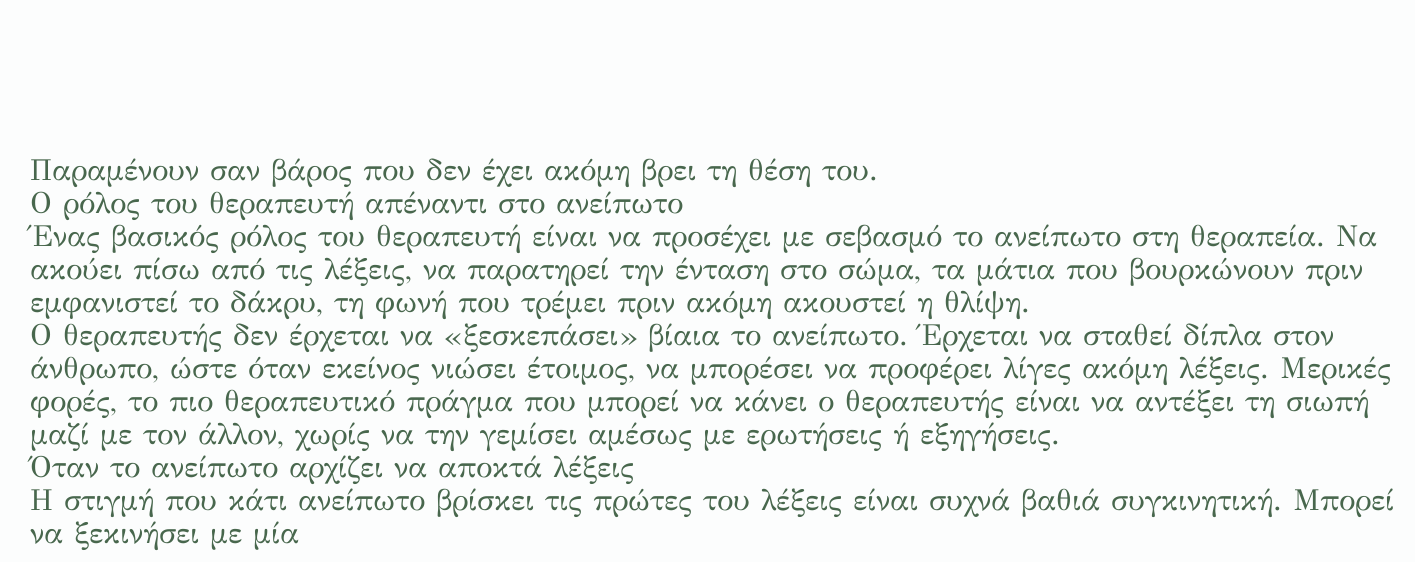Παραμένουν σαν βάρος που δεν έχει ακόμη βρει τη θέση του.
Ο ρόλος του θεραπευτή απέναντι στο ανείπωτο
Ένας βασικός ρόλος του θεραπευτή είναι να προσέχει με σεβασμό το ανείπωτο στη θεραπεία. Να ακούει πίσω από τις λέξεις, να παρατηρεί την ένταση στο σώμα, τα μάτια που βουρκώνουν πριν εμφανιστεί το δάκρυ, τη φωνή που τρέμει πριν ακόμη ακουστεί η θλίψη.
Ο θεραπευτής δεν έρχεται να «ξεσκεπάσει» βίαια το ανείπωτο. Έρχεται να σταθεί δίπλα στον άνθρωπο, ώστε όταν εκείνος νιώσει έτοιμος, να μπορέσει να προφέρει λίγες ακόμη λέξεις. Μερικές φορές, το πιο θεραπευτικό πράγμα που μπορεί να κάνει ο θεραπευτής είναι να αντέξει τη σιωπή μαζί με τον άλλον, χωρίς να την γεμίσει αμέσως με ερωτήσεις ή εξηγήσεις.
Όταν το ανείπωτο αρχίζει να αποκτά λέξεις
Η στιγμή που κάτι ανείπωτο βρίσκει τις πρώτες του λέξεις είναι συχνά βαθιά συγκινητική. Μπορεί να ξεκινήσει με μία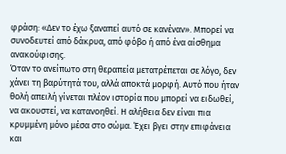φράση: «Δεν το έχω ξαναπεί αυτό σε κανέναν». Μπορεί να συνοδευτεί από δάκρυα, από φόβο ή από ένα αίσθημα ανακούφισης.
Όταν το ανείπωτο στη θεραπεία μετατρέπεται σε λόγο, δεν χάνει τη βαρύτητά του, αλλά αποκτά μορφή. Αυτό που ήταν θολή απειλή γίνεται πλέον ιστορία που μπορεί να ειδωθεί, να ακουστεί, να κατανοηθεί. Η αλήθεια δεν είναι πια κρυμμένη μόνο μέσα στο σώμα. Έχει βγει στην επιφάνεια και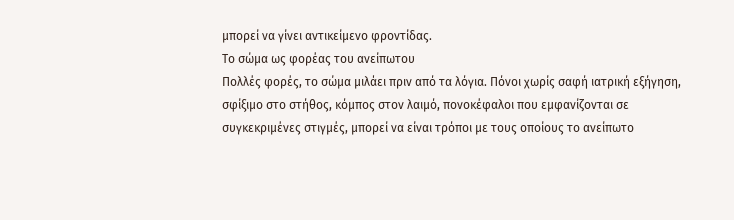μπορεί να γίνει αντικείμενο φροντίδας.
Το σώμα ως φορέας του ανείπωτου
Πολλές φορές, το σώμα μιλάει πριν από τα λόγια. Πόνοι χωρίς σαφή ιατρική εξήγηση, σφίξιμο στο στήθος, κόμπος στον λαιμό, πονοκέφαλοι που εμφανίζονται σε συγκεκριμένες στιγμές, μπορεί να είναι τρόποι με τους οποίους το ανείπωτο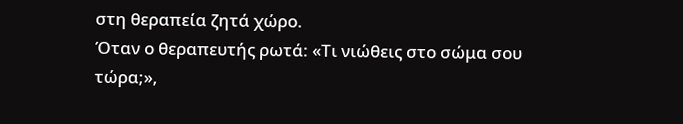στη θεραπεία ζητά χώρο.
Όταν ο θεραπευτής ρωτά: «Τι νιώθεις στο σώμα σου τώρα;»,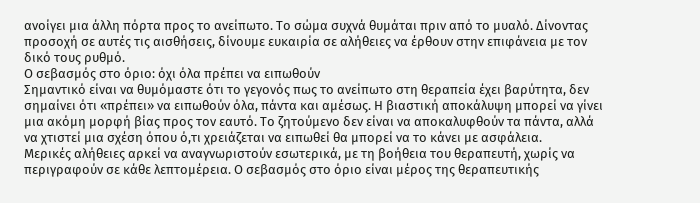ανοίγει μια άλλη πόρτα προς το ανείπωτο. Το σώμα συχνά θυμάται πριν από το μυαλό. Δίνοντας προσοχή σε αυτές τις αισθήσεις, δίνουμε ευκαιρία σε αλήθειες να έρθουν στην επιφάνεια με τον δικό τους ρυθμό.
Ο σεβασμός στο όριο: όχι όλα πρέπει να ειπωθούν
Σημαντικό είναι να θυμόμαστε ότι το γεγονός πως το ανείπωτο στη θεραπεία έχει βαρύτητα, δεν σημαίνει ότι «πρέπει» να ειπωθούν όλα, πάντα και αμέσως. Η βιαστική αποκάλυψη μπορεί να γίνει μια ακόμη μορφή βίας προς τον εαυτό. Το ζητούμενο δεν είναι να αποκαλυφθούν τα πάντα, αλλά να χτιστεί μια σχέση όπου ό,τι χρειάζεται να ειπωθεί θα μπορεί να το κάνει με ασφάλεια.
Μερικές αλήθειες αρκεί να αναγνωριστούν εσωτερικά, με τη βοήθεια του θεραπευτή, χωρίς να περιγραφούν σε κάθε λεπτομέρεια. Ο σεβασμός στο όριο είναι μέρος της θεραπευτικής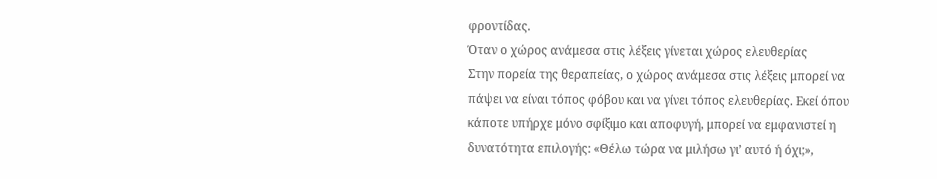φροντίδας.
Όταν ο χώρος ανάμεσα στις λέξεις γίνεται χώρος ελευθερίας
Στην πορεία της θεραπείας, ο χώρος ανάμεσα στις λέξεις μπορεί να πάψει να είναι τόπος φόβου και να γίνει τόπος ελευθερίας. Εκεί όπου κάποτε υπήρχε μόνο σφίξιμο και αποφυγή, μπορεί να εμφανιστεί η δυνατότητα επιλογής: «Θέλω τώρα να μιλήσω γι’ αυτό ή όχι;»,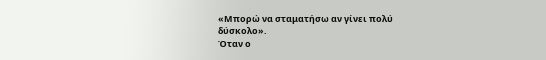«Μπορώ να σταματήσω αν γίνει πολύ δύσκολο».
Όταν ο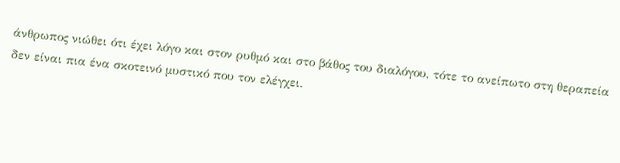άνθρωπος νιώθει ότι έχει λόγο και στον ρυθμό και στο βάθος του διαλόγου, τότε το ανείπωτο στη θεραπεία δεν είναι πια ένα σκοτεινό μυστικό που τον ελέγχει.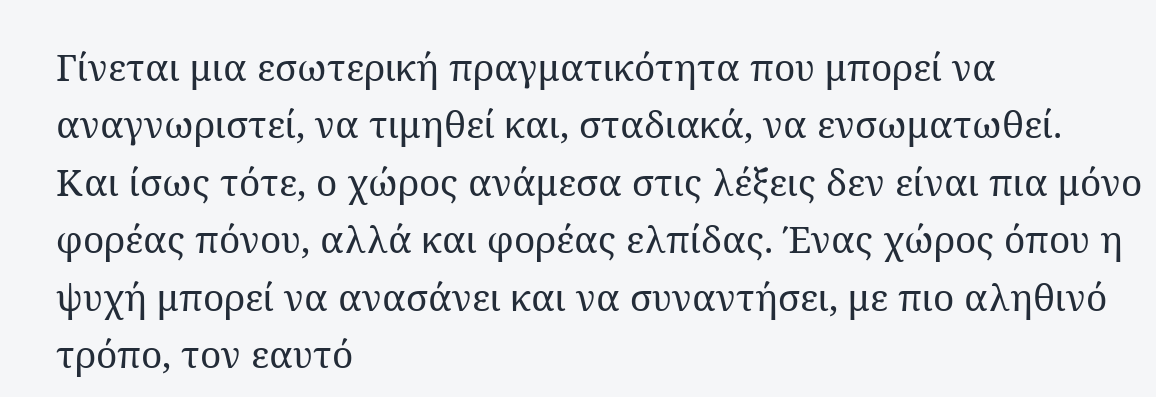Γίνεται μια εσωτερική πραγματικότητα που μπορεί να αναγνωριστεί, να τιμηθεί και, σταδιακά, να ενσωματωθεί.
Και ίσως τότε, ο χώρος ανάμεσα στις λέξεις δεν είναι πια μόνο φορέας πόνου, αλλά και φορέας ελπίδας. Ένας χώρος όπου η ψυχή μπορεί να ανασάνει και να συναντήσει, με πιο αληθινό τρόπο, τον εαυτό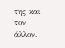της και τον άλλον.